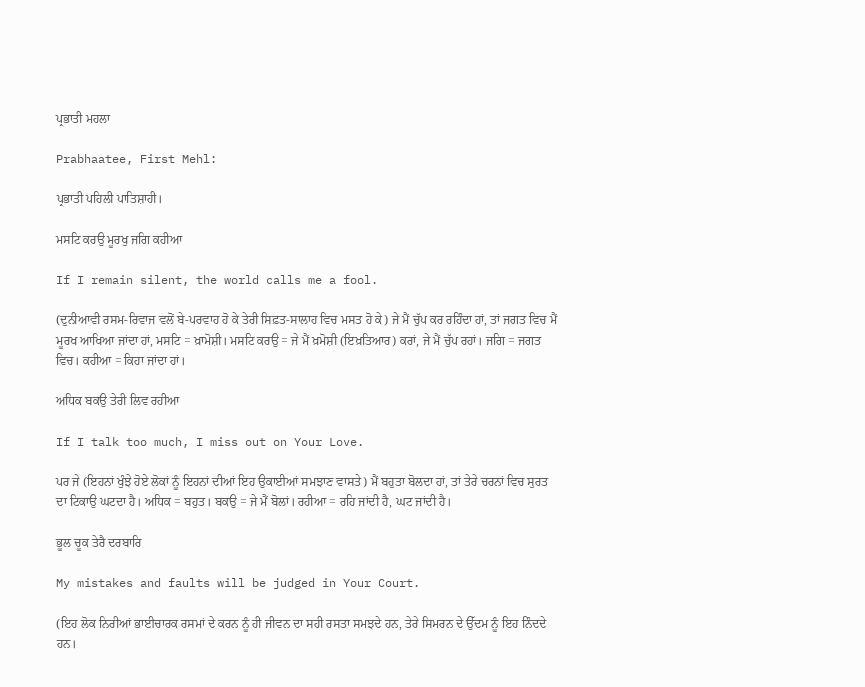ਪ੍ਰਭਾਤੀ ਮਹਲਾ

Prabhaatee, First Mehl:

ਪ੍ਰਭਾਤੀ ਪਹਿਲੀ ਪਾਤਿਸ਼ਾਹੀ।

ਮਸਟਿ ਕਰਉ ਮੂਰਖੁ ਜਗਿ ਕਹੀਆ

If I remain silent, the world calls me a fool.

(ਦੁਨੀਆਵੀ ਰਸਮ-ਰਿਵਾਜ ਵਲੋਂ ਬੇ-ਪਰਵਾਹ ਹੋ ਕੇ ਤੇਰੀ ਸਿਫ਼ਤ-ਸਾਲਾਹ ਵਿਚ ਮਸਤ ਹੋ ਕੇ) ਜੇ ਮੈਂ ਚੁੱਪ ਕਰ ਰਹਿੰਦਾ ਹਾਂ, ਤਾਂ ਜਗਤ ਵਿਚ ਮੈਂ ਮੂਰਖ ਆਖਿਆ ਜਾਂਦਾ ਹਾਂ, ਮਸਟਿ = ਖ਼ਾਮੋਸ਼ੀ। ਮਸਟਿ ਕਰਉ = ਜੇ ਮੈਂ ਖ਼ਮੋਸ਼ੀ (ਇਖ਼ਤਿਆਰ) ਕਰਾਂ, ਜੇ ਮੈਂ ਚੁੱਪ ਰਹਾਂ। ਜਗਿ = ਜਗਤ ਵਿਚ। ਕਹੀਆ = ਕਿਹਾ ਜਾਂਦਾ ਹਾਂ।

ਅਧਿਕ ਬਕਉ ਤੇਰੀ ਲਿਵ ਰਹੀਆ

If I talk too much, I miss out on Your Love.

ਪਰ ਜੇ (ਇਹਨਾਂ ਖੁੰਝੇ ਹੋਏ ਲੋਕਾਂ ਨੂੰ ਇਹਨਾਂ ਦੀਆਂ ਇਹ ਉਕਾਈਆਂ ਸਮਝਾਣ ਵਾਸਤੇ) ਮੈਂ ਬਹੁਤਾ ਬੋਲਦਾ ਹਾਂ, ਤਾਂ ਤੇਰੇ ਚਰਨਾਂ ਵਿਚ ਸੁਰਤ ਦਾ ਟਿਕਾਉ ਘਟਦਾ ਹੈ। ਅਧਿਕ = ਬਹੁਤ। ਬਕਉ = ਜੇ ਮੈਂ ਬੋਲਾਂ। ਰਹੀਆ = ਰਹਿ ਜਾਂਦੀ ਹੈ, ਘਟ ਜਾਂਦੀ ਹੈ।

ਭੂਲ ਚੂਕ ਤੇਰੈ ਦਰਬਾਰਿ

My mistakes and faults will be judged in Your Court.

(ਇਹ ਲੋਕ ਨਿਰੀਆਂ ਭਾਈਚਾਰਕ ਰਸਮਾਂ ਦੇ ਕਰਨ ਨੂੰ ਹੀ ਜੀਵਨ ਦਾ ਸਹੀ ਰਸਤਾ ਸਮਝਦੇ ਹਨ, ਤੇਰੇ ਸਿਮਰਨ ਦੇ ਉੱਦਮ ਨੂੰ ਇਹ ਨਿੰਦਦੇ ਹਨ।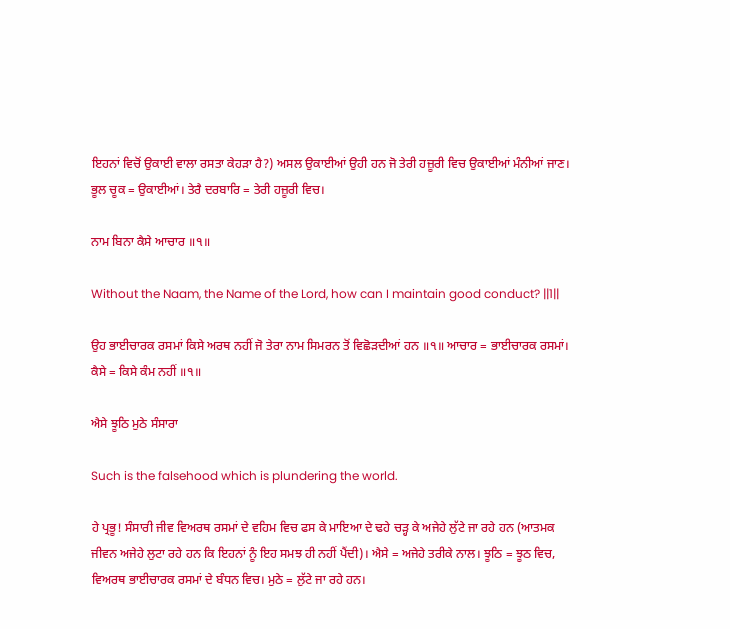ਇਹਨਾਂ ਵਿਚੋਂ ਉਕਾਈ ਵਾਲਾ ਰਸਤਾ ਕੇਹੜਾ ਹੈ?) ਅਸਲ ਉਕਾਈਆਂ ਉਹੀ ਹਨ ਜੋ ਤੇਰੀ ਹਜ਼ੂਰੀ ਵਿਚ ਉਕਾਈਆਂ ਮੰਨੀਆਂ ਜਾਣ। ਭੂਲ ਚੂਕ = ਉਕਾਈਆਂ। ਤੇਰੈ ਦਰਬਾਰਿ = ਤੇਰੀ ਹਜ਼ੂਰੀ ਵਿਚ।

ਨਾਮ ਬਿਨਾ ਕੈਸੇ ਆਚਾਰ ॥੧॥

Without the Naam, the Name of the Lord, how can I maintain good conduct? ||1||

ਉਹ ਭਾਈਚਾਰਕ ਰਸਮਾਂ ਕਿਸੇ ਅਰਥ ਨਹੀਂ ਜੋ ਤੇਰਾ ਨਾਮ ਸਿਮਰਨ ਤੋਂ ਵਿਛੋੜਦੀਆਂ ਹਨ ॥੧॥ ਆਚਾਰ = ਭਾਈਚਾਰਕ ਰਸਮਾਂ। ਕੈਸੇ = ਕਿਸੇ ਕੰਮ ਨਹੀਂ ॥੧॥

ਐਸੇ ਝੂਠਿ ਮੁਠੇ ਸੰਸਾਰਾ

Such is the falsehood which is plundering the world.

ਹੇ ਪ੍ਰਭੂ! ਸੰਸਾਰੀ ਜੀਵ ਵਿਅਰਥ ਰਸਮਾਂ ਦੇ ਵਹਿਮ ਵਿਚ ਫਸ ਕੇ ਮਾਇਆ ਦੇ ਢਹੇ ਚੜ੍ਹ ਕੇ ਅਜੇਹੇ ਲੁੱਟੇ ਜਾ ਰਹੇ ਹਨ (ਆਤਮਕ ਜੀਵਨ ਅਜੇਹੇ ਲੁਟਾ ਰਹੇ ਹਨ ਕਿ ਇਹਨਾਂ ਨੂੰ ਇਹ ਸਮਝ ਹੀ ਨਹੀਂ ਪੈਂਦੀ)। ਐਸੇ = ਅਜੇਹੇ ਤਰੀਕੇ ਨਾਲ। ਝੂਠਿ = ਝੂਠ ਵਿਚ, ਵਿਅਰਥ ਭਾਈਚਾਰਕ ਰਸਮਾਂ ਦੇ ਬੰਧਨ ਵਿਚ। ਮੁਠੇ = ਲੁੱਟੇ ਜਾ ਰਹੇ ਹਨ।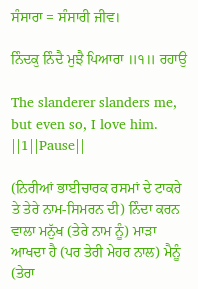ਸੰਸਾਰਾ = ਸੰਸਾਰੀ ਜੀਵ।

ਨਿੰਦਕੁ ਨਿੰਦੈ ਮੁਝੈ ਪਿਆਰਾ ॥੧॥ ਰਹਾਉ

The slanderer slanders me, but even so, I love him. ||1||Pause||

(ਨਿਰੀਆਂ ਭਾਈਚਾਰਕ ਰਸਮਾਂ ਦੇ ਟਾਕਰੇ ਤੇ ਤੇਰੇ ਨਾਮ-ਸਿਮਰਨ ਦੀ) ਨਿੰਦਾ ਕਰਨ ਵਾਲਾ ਮਨੁੱਖ (ਤੇਰੇ ਨਾਮ ਨੂੰ) ਮਾੜਾ ਆਖਦਾ ਹੈ (ਪਰ ਤੇਰੀ ਮੇਹਰ ਨਾਲ) ਮੈਨੂੰ (ਤੇਰਾ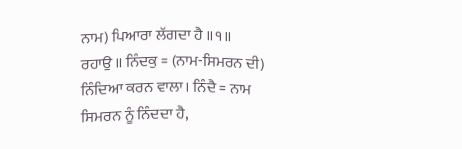ਨਾਮ) ਪਿਆਰਾ ਲੱਗਦਾ ਹੈ ॥੧॥ ਰਹਾਉ ॥ ਨਿੰਦਕੁ = (ਨਾਮ-ਸਿਮਰਨ ਦੀ) ਨਿੰਦਿਆ ਕਰਨ ਵਾਲਾ। ਨਿੰਦੈ = ਨਾਮ ਸਿਮਰਨ ਨੂੰ ਨਿੰਦਦਾ ਹੈ,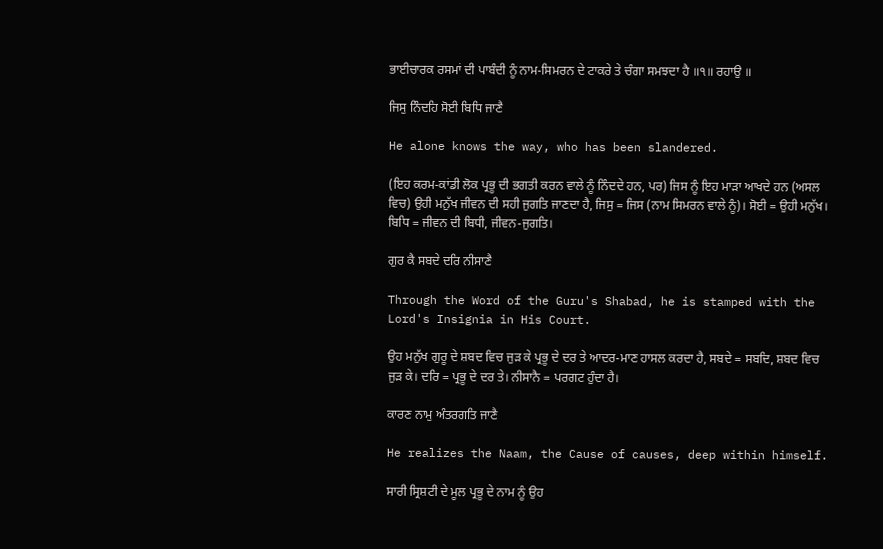ਭਾਈਚਾਰਕ ਰਸਮਾਂ ਦੀ ਪਾਬੰਦੀ ਨੂੰ ਨਾਮ-ਸਿਮਰਨ ਦੇ ਟਾਕਰੇ ਤੇ ਚੰਗਾ ਸਮਝਦਾ ਹੈ ॥੧॥ ਰਹਾਉ ॥

ਜਿਸੁ ਨਿੰਦਹਿ ਸੋਈ ਬਿਧਿ ਜਾਣੈ

He alone knows the way, who has been slandered.

(ਇਹ ਕਰਮ-ਕਾਂਡੀ ਲੋਕ ਪ੍ਰਭੂ ਦੀ ਭਗਤੀ ਕਰਨ ਵਾਲੇ ਨੂੰ ਨਿੰਦਦੇ ਹਨ, ਪਰ) ਜਿਸ ਨੂੰ ਇਹ ਮਾੜਾ ਆਖਦੇ ਹਨ (ਅਸਲ ਵਿਚ) ਉਹੀ ਮਨੁੱਖ ਜੀਵਨ ਦੀ ਸਹੀ ਜੁਗਤਿ ਜਾਣਦਾ ਹੈ, ਜਿਸੁ = ਜਿਸ (ਨਾਮ ਸਿਮਰਨ ਵਾਲੇ ਨੂੰ)। ਸੋਈ = ਉਹੀ ਮਨੁੱਖ। ਬਿਧਿ = ਜੀਵਨ ਦੀ ਬਿਧੀ, ਜੀਵਨ-ਜੁਗਤਿ।

ਗੁਰ ਕੈ ਸਬਦੇ ਦਰਿ ਨੀਸਾਣੈ

Through the Word of the Guru's Shabad, he is stamped with the Lord's Insignia in His Court.

ਉਹ ਮਨੁੱਖ ਗੁਰੂ ਦੇ ਸ਼ਬਦ ਵਿਚ ਜੁੜ ਕੇ ਪ੍ਰਭੂ ਦੇ ਦਰ ਤੇ ਆਦਰ-ਮਾਣ ਹਾਸਲ ਕਰਦਾ ਹੈ, ਸਬਦੇ = ਸਬਦਿ, ਸ਼ਬਦ ਵਿਚ ਜੁੜ ਕੇ। ਦਰਿ = ਪ੍ਰਭੂ ਦੇ ਦਰ ਤੇ। ਨੀਸਾਨੈ = ਪਰਗਟ ਹੁੰਦਾ ਹੈ।

ਕਾਰਣ ਨਾਮੁ ਅੰਤਰਗਤਿ ਜਾਣੈ

He realizes the Naam, the Cause of causes, deep within himself.

ਸਾਰੀ ਸ੍ਰਿਸ਼ਟੀ ਦੇ ਮੂਲ ਪ੍ਰਭੂ ਦੇ ਨਾਮ ਨੂੰ ਉਹ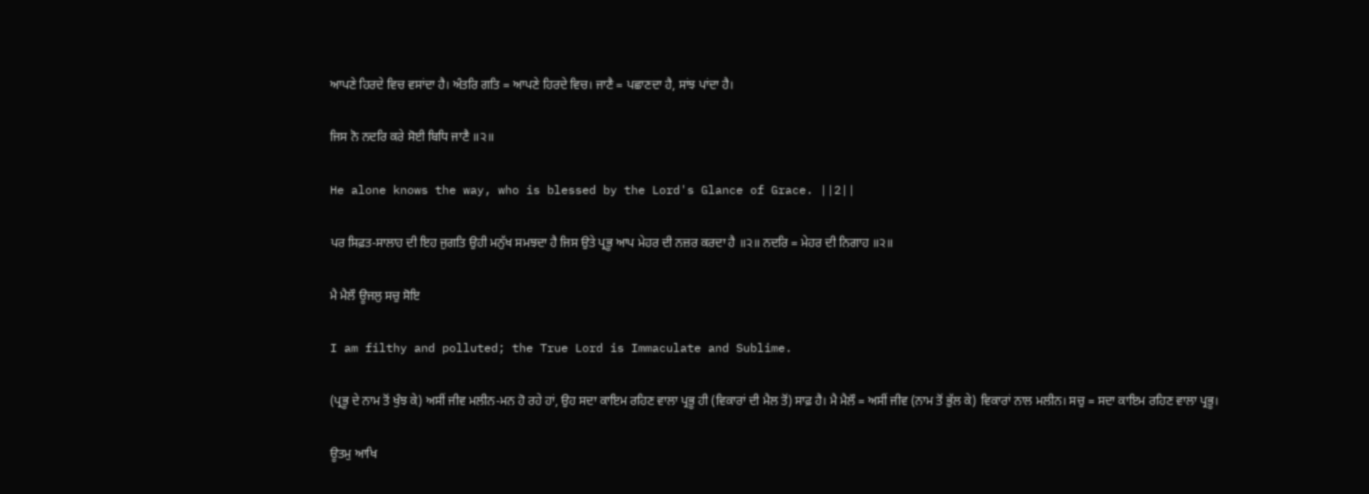ਆਪਣੇ ਹਿਰਦੇ ਵਿਚ ਵਸਾਂਦਾ ਹੈ। ਅੰਤਰਿ ਗਤਿ = ਆਪਣੇ ਹਿਰਦੇ ਵਿਚ। ਜਾਣੈ = ਪਛਾਣਦਾ ਹੈ, ਸਾਂਝ ਪਾਂਦਾ ਹੈ।

ਜਿਸ ਨੋ ਨਦਰਿ ਕਰੇ ਸੋਈ ਬਿਧਿ ਜਾਣੈ ॥੨॥

He alone knows the way, who is blessed by the Lord's Glance of Grace. ||2||

ਪਰ ਸਿਫ਼ਤ-ਸਾਲਾਹ ਦੀ ਇਹ ਜੁਗਤਿ ਉਹੀ ਮਨੁੱਖ ਸਮਝਦਾ ਹੈ ਜਿਸ ਉਤੇ ਪ੍ਰਭੂ ਆਪ ਮੇਹਰ ਦੀ ਨਜ਼ਰ ਕਰਦਾ ਹੈ ॥੨॥ ਨਦਰਿ = ਮੇਹਰ ਦੀ ਨਿਗਾਹ ॥੨॥

ਮੈ ਮੈਲੌ ਊਜਲੁ ਸਚੁ ਸੋਇ

I am filthy and polluted; the True Lord is Immaculate and Sublime.

(ਪ੍ਰਭੂ ਦੇ ਨਾਮ ਤੋਂ ਖੁੰਝ ਕੇ) ਅਸੀਂ ਜੀਵ ਮਲੀਨ-ਮਨ ਹੋ ਰਹੇ ਹਾਂ, ਉਹ ਸਦਾ ਕਾਇਮ ਰਹਿਣ ਵਾਲਾ ਪ੍ਰਭੂ ਹੀ (ਵਿਕਾਰਾਂ ਦੀ ਮੈਲ ਤੋਂ) ਸਾਫ਼ ਹੈ। ਮੈ ਮੈਲੌ = ਅਸੀਂ ਜੀਵ (ਨਾਮ ਤੋਂ ਭੁੱਲ ਕੇ) ਵਿਕਾਰਾਂ ਨਾਲ ਮਲੀਨ। ਸਚੁ = ਸਦਾ ਕਾਇਮ ਰਹਿਣ ਵਾਲਾ ਪ੍ਰਭੂ।

ਊਤਮੁ ਆਖਿ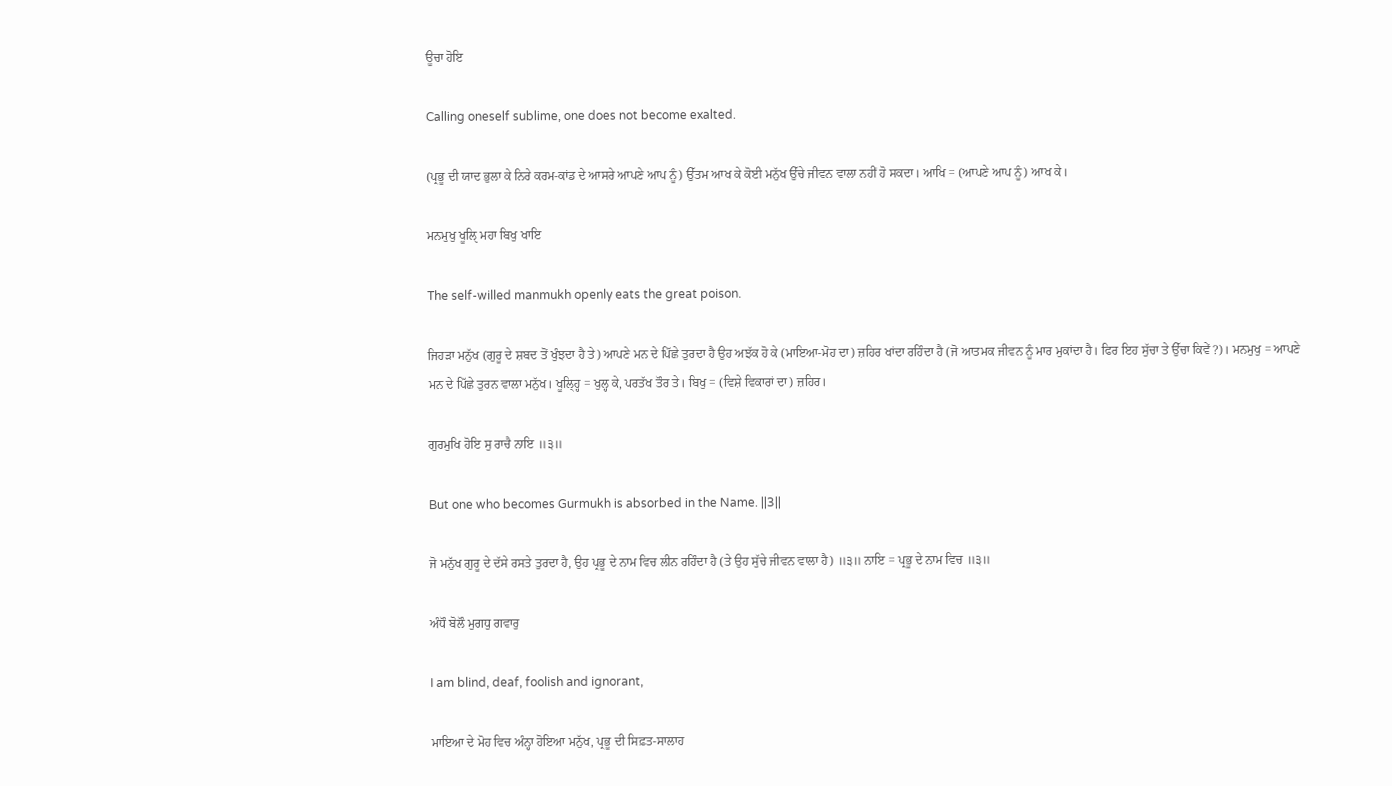ਊਚਾ ਹੋਇ

Calling oneself sublime, one does not become exalted.

(ਪ੍ਰਭੂ ਦੀ ਯਾਦ ਭੁਲਾ ਕੇ ਨਿਰੇ ਕਰਮ-ਕਾਂਡ ਦੇ ਆਸਰੇ ਆਪਣੇ ਆਪ ਨੂੰ) ਉੱਤਮ ਆਖ ਕੇ ਕੋਈ ਮਨੁੱਖ ਉੱਚੇ ਜੀਵਨ ਵਾਲਾ ਨਹੀਂ ਹੋ ਸਕਦਾ। ਆਖਿ = (ਆਪਣੇ ਆਪ ਨੂੰ) ਆਖ ਕੇ।

ਮਨਮੁਖੁ ਖੂਲੑਿ ਮਹਾ ਬਿਖੁ ਖਾਇ

The self-willed manmukh openly eats the great poison.

ਜਿਹੜਾ ਮਨੁੱਖ (ਗੁਰੂ ਦੇ ਸ਼ਬਦ ਤੋਂ ਖੁੰਝਦਾ ਹੈ ਤੇ) ਆਪਣੇ ਮਨ ਦੇ ਪਿੱਛੇ ਤੁਰਦਾ ਹੈ ਉਹ ਅਝੱਕ ਹੋ ਕੇ (ਮਾਇਆ-ਮੋਹ ਦਾ) ਜ਼ਹਿਰ ਖਾਂਦਾ ਰਹਿੰਦਾ ਹੈ (ਜੋ ਆਤਮਕ ਜੀਵਨ ਨੂੰ ਮਾਰ ਮੁਕਾਂਦਾ ਹੈ। ਫਿਰ ਇਹ ਸੁੱਚਾ ਤੇ ਉੱਚਾ ਕਿਵੇਂ?)। ਮਨਮੁਖੁ = ਆਪਣੇ ਮਨ ਦੇ ਪਿੱਛੇ ਤੁਰਨ ਵਾਲਾ ਮਨੁੱਖ। ਖੂਲ੍ਹ੍ਹਿ = ਖੁਲ੍ਹ ਕੇ, ਪਰਤੱਖ ਤੌਰ ਤੇ। ਬਿਖੁ = (ਵਿਸ਼ੇ ਵਿਕਾਰਾਂ ਦਾ) ਜ਼ਹਿਰ।

ਗੁਰਮੁਖਿ ਹੋਇ ਸੁ ਰਾਚੈ ਨਾਇ ॥੩॥

But one who becomes Gurmukh is absorbed in the Name. ||3||

ਜੋ ਮਨੁੱਖ ਗੁਰੂ ਦੇ ਦੱਸੇ ਰਸਤੇ ਤੁਰਦਾ ਹੈ, ਉਹ ਪ੍ਰਭੂ ਦੇ ਨਾਮ ਵਿਚ ਲੀਨ ਰਹਿੰਦਾ ਹੈ (ਤੇ ਉਹ ਸੁੱਚੇ ਜੀਵਨ ਵਾਲਾ ਹੈ) ॥੩॥ ਨਾਇ = ਪ੍ਰਭੂ ਦੇ ਨਾਮ ਵਿਚ ॥੩॥

ਅੰਧੌ ਬੋਲੌ ਮੁਗਧੁ ਗਵਾਰੁ

I am blind, deaf, foolish and ignorant,

ਮਾਇਆ ਦੇ ਮੋਹ ਵਿਚ ਅੰਨ੍ਹਾ ਹੋਇਆ ਮਨੁੱਖ, ਪ੍ਰਭੂ ਦੀ ਸਿਫ਼ਤ-ਸਾਲਾਹ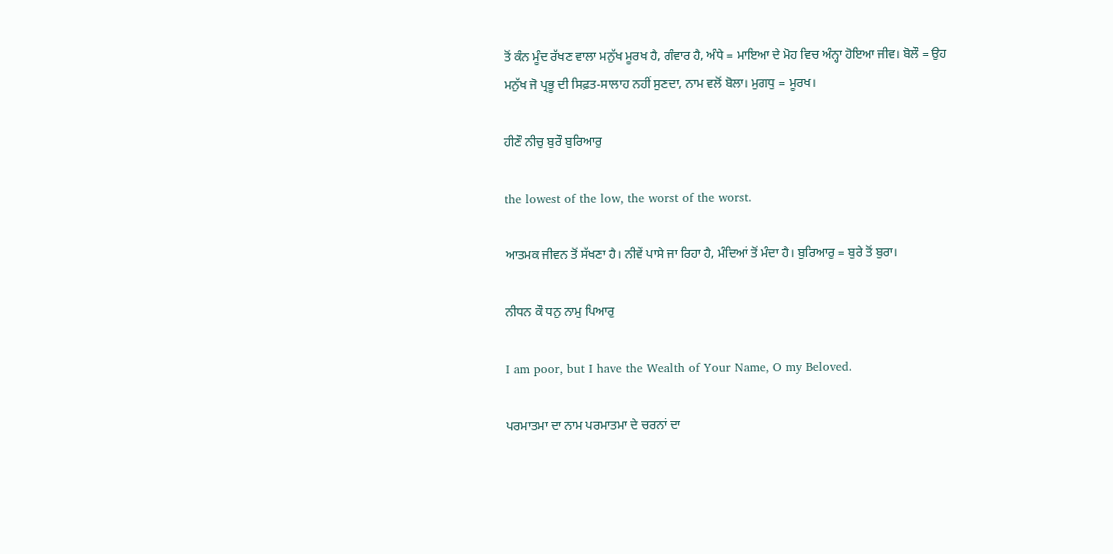ਤੋਂ ਕੰਨ ਮੂੰਦ ਰੱਖਣ ਵਾਲਾ ਮਨੁੱਖ ਮੂਰਖ ਹੈ, ਗੰਵਾਰ ਹੈ, ਅੰਧੇ = ਮਾਇਆ ਦੇ ਮੋਹ ਵਿਚ ਅੰਨ੍ਹਾ ਹੋਇਆ ਜੀਵ। ਬੋਲੌ = ਉਹ ਮਨੁੱਖ ਜੋ ਪ੍ਰਭੂ ਦੀ ਸਿਫ਼ਤ-ਸਾਲਾਹ ਨਹੀਂ ਸੁਣਦਾ, ਨਾਮ ਵਲੋਂ ਬੋਲਾ। ਮੁਗਧੁ = ਮੂਰਖ।

ਹੀਣੌ ਨੀਚੁ ਬੁਰੌ ਬੁਰਿਆਰੁ

the lowest of the low, the worst of the worst.

ਆਤਮਕ ਜੀਵਨ ਤੋਂ ਸੱਖਣਾ ਹੈ। ਨੀਵੇਂ ਪਾਸੇ ਜਾ ਰਿਹਾ ਹੈ, ਮੰਦਿਆਂ ਤੋਂ ਮੰਦਾ ਹੈ। ਬੁਰਿਆਰੁ = ਬੁਰੇ ਤੋਂ ਬੁਰਾ।

ਨੀਧਨ ਕੌ ਧਨੁ ਨਾਮੁ ਪਿਆਰੁ

I am poor, but I have the Wealth of Your Name, O my Beloved.

ਪਰਮਾਤਮਾ ਦਾ ਨਾਮ ਪਰਮਾਤਮਾ ਦੇ ਚਰਨਾਂ ਦਾ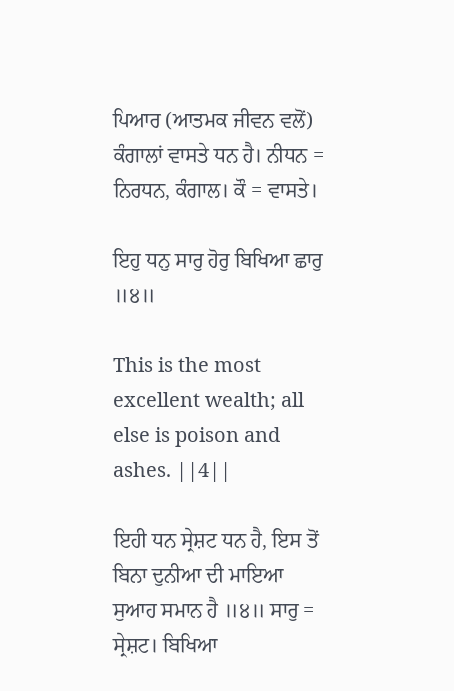ਪਿਆਰ (ਆਤਮਕ ਜੀਵਨ ਵਲੋਂ) ਕੰਗਾਲਾਂ ਵਾਸਤੇ ਧਨ ਹੈ। ਨੀਧਨ = ਨਿਰਧਨ, ਕੰਗਾਲ। ਕੌ = ਵਾਸਤੇ।

ਇਹੁ ਧਨੁ ਸਾਰੁ ਹੋਰੁ ਬਿਖਿਆ ਛਾਰੁ ॥੪॥

This is the most excellent wealth; all else is poison and ashes. ||4||

ਇਹੀ ਧਨ ਸ੍ਰੇਸ਼ਟ ਧਨ ਹੈ, ਇਸ ਤੋਂ ਬਿਨਾ ਦੁਨੀਆ ਦੀ ਮਾਇਆ ਸੁਆਹ ਸਮਾਨ ਹੈ ॥੪॥ ਸਾਰੁ = ਸ੍ਰੇਸ਼ਟ। ਬਿਖਿਆ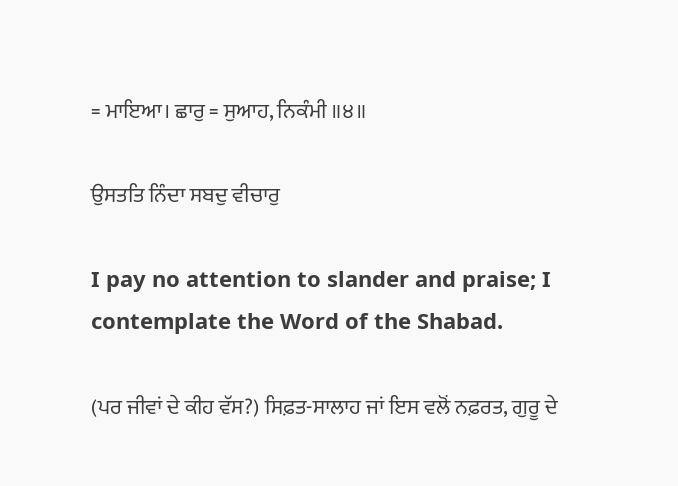= ਮਾਇਆ। ਛਾਰੁ = ਸੁਆਹ, ਨਿਕੰਮੀ ॥੪॥

ਉਸਤਤਿ ਨਿੰਦਾ ਸਬਦੁ ਵੀਚਾਰੁ

I pay no attention to slander and praise; I contemplate the Word of the Shabad.

(ਪਰ ਜੀਵਾਂ ਦੇ ਕੀਹ ਵੱਸ?) ਸਿਫ਼ਤ-ਸਾਲਾਹ ਜਾਂ ਇਸ ਵਲੋਂ ਨਫ਼ਰਤ, ਗੁਰੂ ਦੇ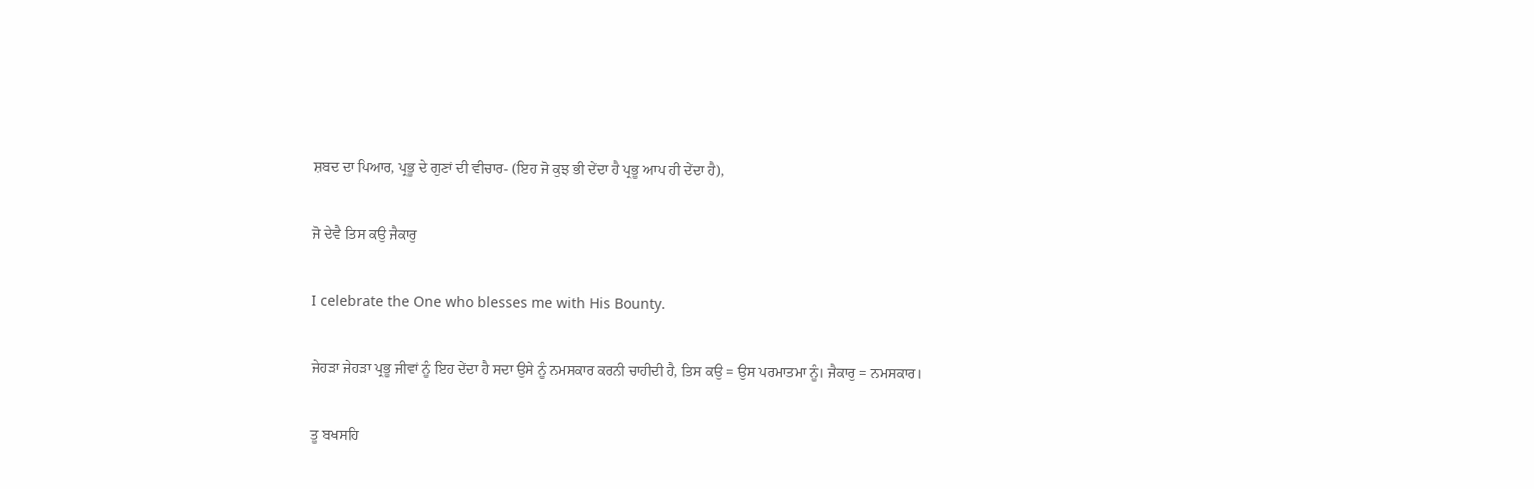ਸ਼ਬਦ ਦਾ ਪਿਆਰ, ਪ੍ਰਭੂ ਦੇ ਗੁਣਾਂ ਦੀ ਵੀਚਾਰ- (ਇਹ ਜੋ ਕੁਝ ਭੀ ਦੇਂਦਾ ਹੈ ਪ੍ਰਭੂ ਆਪ ਹੀ ਦੇਂਦਾ ਹੈ),

ਜੋ ਦੇਵੈ ਤਿਸ ਕਉ ਜੈਕਾਰੁ

I celebrate the One who blesses me with His Bounty.

ਜੇਹੜਾ ਜੇਹੜਾ ਪ੍ਰਭੂ ਜੀਵਾਂ ਨੂੰ ਇਹ ਦੇਂਦਾ ਹੈ ਸਦਾ ਉਸੇ ਨੂੰ ਨਮਸਕਾਰ ਕਰਨੀ ਚਾਹੀਦੀ ਹੈ, ਤਿਸ ਕਉ = ਉਸ ਪਰਮਾਤਮਾ ਨੂੰ। ਜੈਕਾਰੁ = ਨਮਸਕਾਰ।

ਤੂ ਬਖਸਹਿ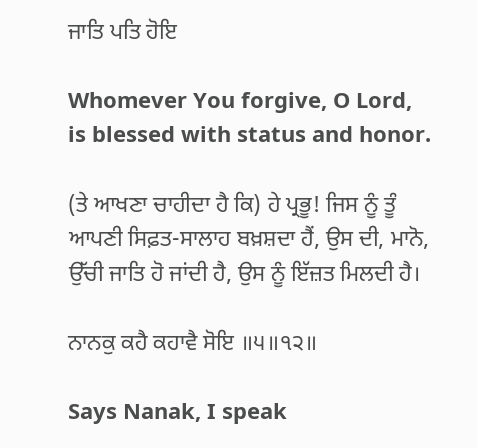ਜਾਤਿ ਪਤਿ ਹੋਇ

Whomever You forgive, O Lord, is blessed with status and honor.

(ਤੇ ਆਖਣਾ ਚਾਹੀਦਾ ਹੈ ਕਿ) ਹੇ ਪ੍ਰਭੂ! ਜਿਸ ਨੂੰ ਤੂੰ ਆਪਣੀ ਸਿਫ਼ਤ-ਸਾਲਾਹ ਬਖ਼ਸ਼ਦਾ ਹੈਂ, ਉਸ ਦੀ, ਮਾਨੋ, ਉੱਚੀ ਜਾਤਿ ਹੋ ਜਾਂਦੀ ਹੈ, ਉਸ ਨੂੰ ਇੱਜ਼ਤ ਮਿਲਦੀ ਹੈ।

ਨਾਨਕੁ ਕਹੈ ਕਹਾਵੈ ਸੋਇ ॥੫॥੧੨॥

Says Nanak, I speak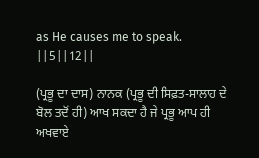as He causes me to speak. ||5||12||

(ਪ੍ਰਭੂ ਦਾ ਦਾਸ) ਨਾਨਕ (ਪ੍ਰਭੂ ਦੀ ਸਿਫ਼ਤ-ਸਾਲਾਹ ਦੇ ਬੋਲ ਤਦੋਂ ਹੀ) ਆਖ ਸਕਦਾ ਹੈ ਜੇ ਪ੍ਰਭੂ ਆਪ ਹੀ ਅਖਵਾਏ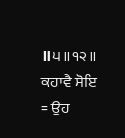॥੫॥੧੨॥ ਕਹਾਵੈ ਸੋਇ = ਉਹ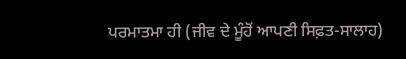ਪਰਮਾਤਮਾ ਹੀ (ਜੀਵ ਦੇ ਮੂੰਹੋਂ ਆਪਣੀ ਸਿਫ਼ਤ-ਸਾਲਾਹ)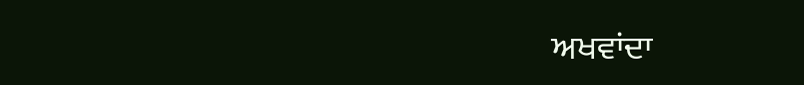ਅਖਵਾਂਦਾ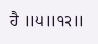ਹੈ ॥੫॥੧੨॥